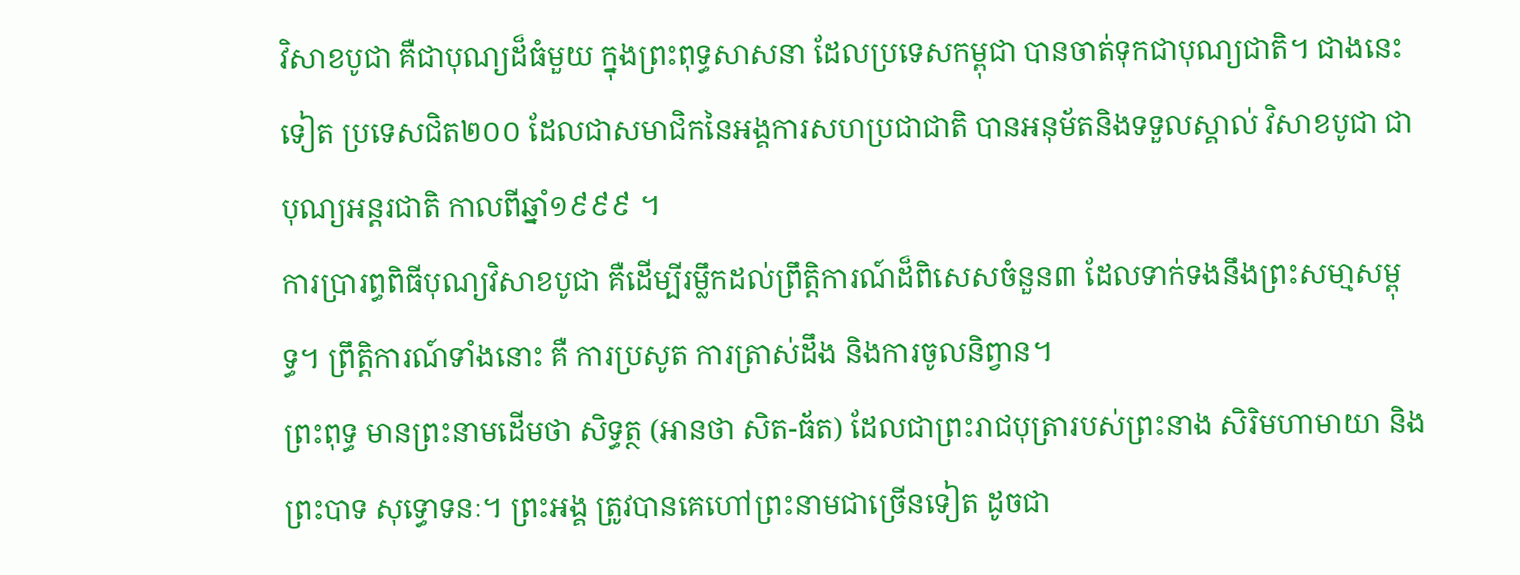វិសាខបូជា គឺជាបុណ្យដ៏ធំមួយ ក្នុងព្រះពុទ្ធសាសនា ដែលប្រទេសកម្ពុជា បានចាត់ទុកជាបុណ្យជាតិ។ ជាងនេះទៀត ប្រទេសជិត២០០ ដែលជាសមាជិកនៃអង្គការសហប្រជាជាតិ បានអនុម័តនិងទទួលស្គាល់ វិសាខបូជា ជាបុណ្យអន្តរជាតិ កាលពីឆ្នាំ១៩៩៩ ។
ការប្រារព្ធពិធីបុណ្យវិសាខបូជា គឺដើម្បីរម្លឹកដល់ព្រឹត្តិការណ៍ដ៏ពិសេសចំនួន៣ ដែលទាក់ទងនឹងព្រះសមា្មសម្ពុទ្ធ។ ព្រឹត្តិការណ៍ទាំងនោះ គឺ ការប្រសូត ការត្រាស់ដឹង និងការចូលនិព្វាន។
ព្រះពុទ្ធ មានព្រះនាមដើមថា សិទ្ធត្ថ (អានថា សិត-ធ័ត) ដែលជាព្រះរាជបុត្រារបស់ព្រះនាង សិរិមហាមាយា និងព្រះបាទ សុទ្ធោទនៈ។ ព្រះអង្គ ត្រូវបានគេហៅព្រះនាមជាច្រើនទៀត ដូចជា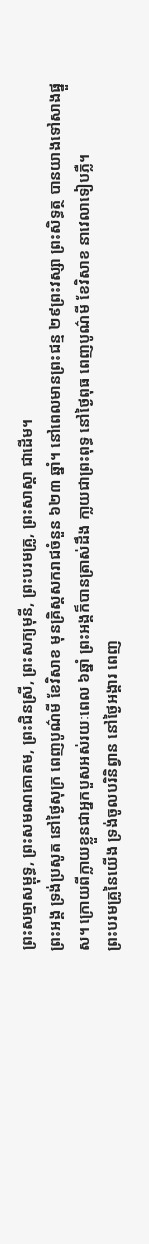ព្រះសម្មាសម្ពុទ្ធ, ព្រះសមណគោតម, ព្រះជិនស្រី, ព្រះសក្យមុនី, ព្រះបរមគ្រូ, ព្រះសាស្តា ជាដើម។
ព្រះអង្គ ទ្រង់ប្រសូត នៅថ្ងៃសុក្រ ពេញបូណ៌មី ខែវិសាខ មុនគ្រិស្តសករាជចំនួន ៦២៣ ឆ្នាំ។ នៅពេលមានព្រះជន្ម ២៩ព្រះវស្សា ព្រះសិទ្ធត្ថ បានយាងទៅសាងផ្នួស។ ក្រោយពីក្លាយខ្លួនជាអ្នកបួសអស់រយៈពេល ៦ឆ្នាំ ព្រះអង្គក៏បានត្រាស់ដឹង កា្លយជាព្រះពុទ្ធ នៅថ្ងៃពុធ ពេញបូណ៌មី ខែវិសាខ នាវេលាទៀបភ្លឺ។
ព្រះបរមគ្រូនៃយើង ទ្រង់ចូលបរិនិព្វាន នៅថ្ងៃអង្គារ ពេញ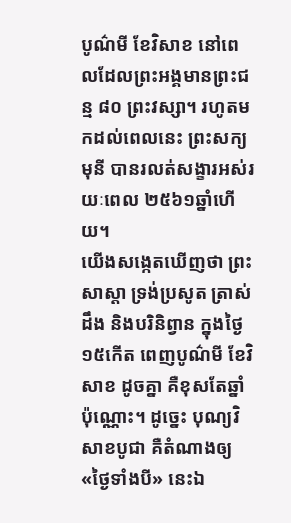បូណ៌មី ខែវិសាខ នៅពេលដែលព្រះអង្គមានព្រះជន្ម ៨០ ព្រះវស្សា។ រហូតមកដល់ពេលនេះ ព្រះសក្យមុនី បានរលត់សង្ខារអស់រយៈពេល ២៥៦១ឆ្នាំហើយ។
យើងសង្កេតឃើញថា ព្រះសាស្តា ទ្រង់ប្រសូត ត្រាស់ដឹង និងបរិនិព្វាន ក្នុងថ្ងៃ១៥កើត ពេញបូណ៌មី ខែវិសាខ ដូចគ្នា គឺខុសតែឆ្នាំប៉ុណ្ណោះ។ ដូច្នេះ បុណ្យវិសាខបូជា គឺតំណាងឲ្យ «ថ្ងៃទាំងបី» នេះឯ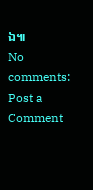ឯ៕
No comments:
Post a Comment